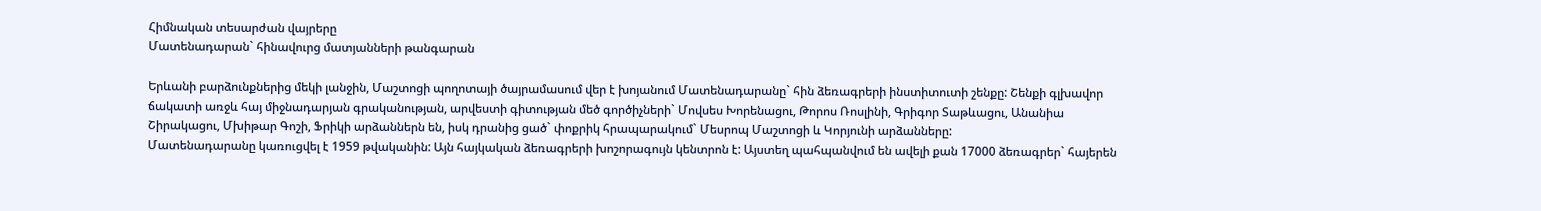Հիմնական տեսարժան վայրերը
Մատենադարան` հինավուրց մատյանների թանգարան

Երևանի բարձունքներից մեկի լանջին, Մաշտոցի պողոտայի ծայրամասում վեր է խոյանում Մատենադարանը` հին ձեռագրերի ինստիտուտի շենքը: Շենքի գլխավոր ճակատի առջև հայ միջնադարյան գրականության, արվեստի գիտության մեծ գործիչների` Մովսես Խորենացու, Թորոս Ռոսլինի, Գրիգոր Տաթևացու, Անանիա Շիրակացու, Մխիթար Գոշի, Ֆրիկի արձաններն են, իսկ դրանից ցած` փոքրիկ հրապարակում` Մեսրոպ Մաշտոցի և Կորյունի արձանները:
Մատենադարանը կառուցվել է 1959 թվականին: Այն հայկական ձեռագրերի խոշորագույն կենտրոն է: Այստեղ պահպանվում են ավելի քան 17000 ձեռագրեր` հայերեն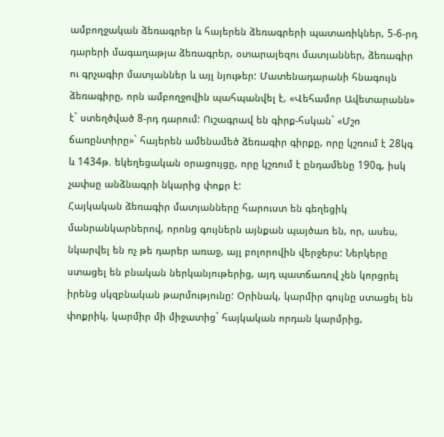ամբողջական ձեռագրեր և հայերեն ձեռագրերի պատառիկներ, 5-6-րդ դարերի մագաղաթյա ձեռագրեր, օտարալեզու մատյաններ, ձեռագիր ու գրչագիր մատյաններ և այլ նյութեր: Մատենադարանի հնագույն ձեռագիրը, որն ամբողջովին պահպանվել է, «Վեհամոր Ավետարանն» է` ստեղծված 8-րդ դարում: Ուշագրավ են գիրք-հսկան` «Մշո ճառընտիրը»` հայերեն ամենամեծ ձեռագիր գիրքը, որը կշռում է 28կգ և 1434թ. եկեղեցական օրացույցը, որը կշռում է ընդամենը 190գ, իսկ չափսը անձնագրի նկարից փոքր է:
Հայկական ձեռագիր մատյանները հարուստ են գեղեցիկ մանրանկարներով, որոնց գույներն այնքան պայծառ են, որ, ասես, նկարվել են ոչ թե դարեր առաջ, այլ բոլորովին վերջերս: Ներկերը ստացել են բնական ներկանյութերից, այդ պատճառով չեն կորցրել իրենց սկզբնական թարմությունը: Օրինակ, կարմիր գույնը ստացել են փոքրիկ, կարմիր մի միջատից` հայկական որդան կարմրից,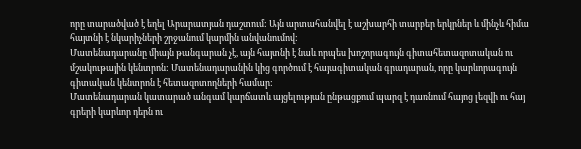որը տարածված է եղել Արարատյան դաշտում: Այն արտահանվել է աշխարհի տարբեր երկրներ և մինչև հիմա հայտնի է նկարիչների շրջանում կարմին անվանումով:
Մատենադարանը միայն թանգարան չէ, այն հայտնի է նաև որպես խոշորագույն գիտահետազոտական ու մշակութային կենտրոն: Մատենադարանին կից գործում է հայագիտական գրադարան, որը կարևորագույն գիտական կենտրոն է հետազոտողների համար:
Մատենադարան կատարած անգամ կարճատև այցելության ընթացքում պարզ է դառնում հայոց լեզվի ու հայ գրերի կարևոր դերն ու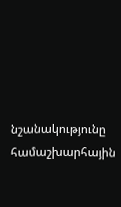նշանակությունը համաշխարհային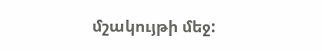մշակույթի մեջ: